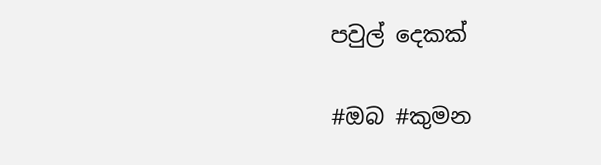පවුල් දෙකක්

#ඔබ #කුමන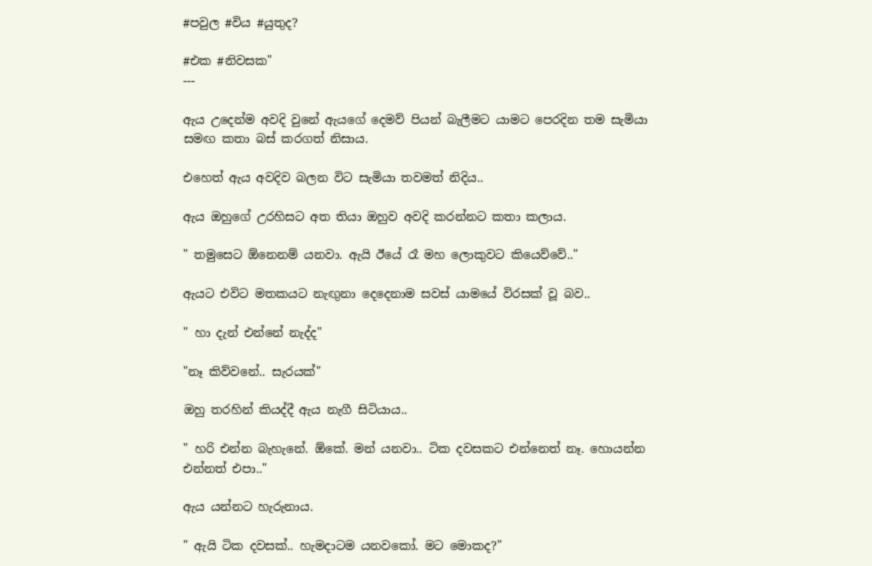#පවුල #විය #යුතුද?

#එක #නිවසක"
---

ඇය උදෙන්ම අවදි වුනේ ඇයගේ දෙමව් පියන් බැලීමට යාමට පෙරදින තම සැමියා සමඟ කතා බස් කරගත් නිසාය.

එහෙත් ඇය අවදිව බලන විට සැමියා තවමත් නිදිය..

ඇය ඔහුගේ උරහිසට අත තියා ඔහුව අවදි කරන්නට කතා කලාය.

" තමුසෙට ඕනෙනම් යනවා. ඇයි ඊයේ රෑ මහ ලොකුවට කියෙව්වේ.."

ඇයට එවිට මතකයට නැඟුනා දෙදෙනාම සවස් යාමයේ විරසක් වූ බව..

" හා දැන් එන්නේ නැද්ද"

"නෑ කිව්වනේ.. සැරයක්"

ඔහු තරහින් කියද්දී ඇය නැගී සිටියාය..

" හරි එන්න බැහැනේ. ඕකේ. මන් යනවා.. ටික දවසකට එන්නෙත් නෑ. හොයන්න එන්නත් එපා.."

ඇය යන්නට හැරුනාය.

" ඇයි ටික දවසක්.. හැමදාටම යනවකෝ. මට මොකද?"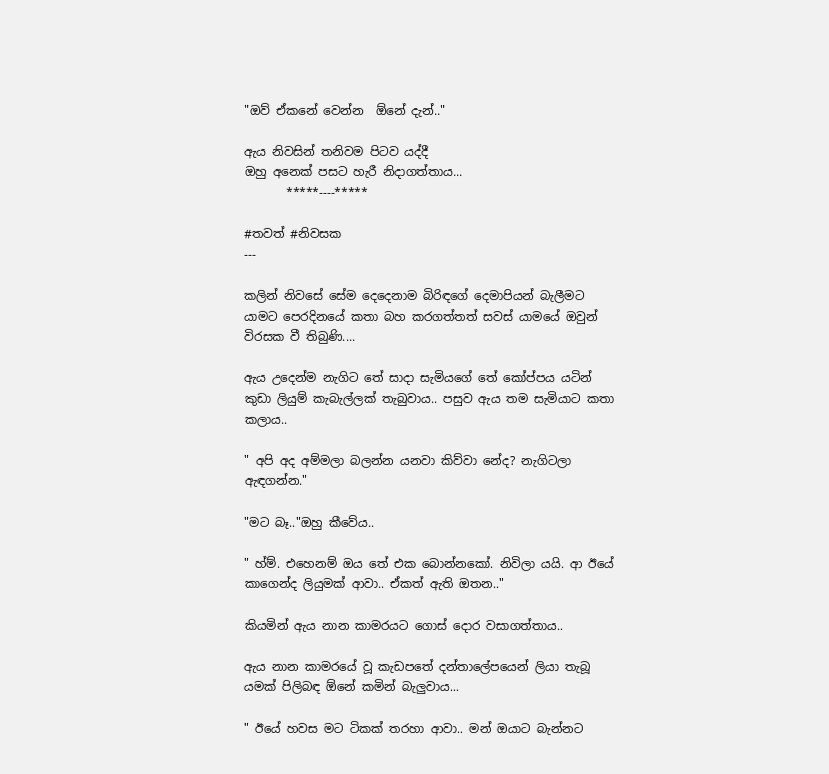"ඔව් ඒකනේ වෙන්න  ඕනේ දැන්.."

ඇය නිවසින් තනිවම පිටව යද්දී
ඔහු අනෙක් පසට හැරී නිදාගත්තාය...
       *****----*****

#තවත් #නිවසක
---

කලින් නිවසේ සේම දෙදෙනාම බිරිඳගේ දෙමාපියන් බැලීමට යාමට පෙරදිනයේ කතා බහ කරගත්තත් සවස් යාමයේ ඔවුන් විරසක වී තිබුණි....

ඇය උදෙන්ම නැගිට තේ සාදා සැමියගේ තේ කෝප්පය යටින් කුඩා ලියුම් කැබැල්ලක් තැබුවාය.. පසුව ඇය තම සැමියාට කතා කලාය..

" අපි අද අම්මලා බලන්න යනවා කිව්වා නේද? නැගිටලා ඇඳගන්න."

"මට බෑ.."ඔහු කීවේය..

" හ්ම්. එහෙනම් ඔය තේ එක බොන්නකෝ. නිවිලා යයි. ආ ඊයේ කාගෙන්ද ලියුමක් ආවා.. ඒකත් ඇති ඔතන.."

කියමින් ඇය නාන කාමරයට ගොස් දොර වසාගත්තාය..

ඇය නාන කාමරයේ වූ කැඩපතේ දන්තාලේපයෙන් ලියා තැබූ යමක් පිලිබඳ ඕනේ කමින් බැලුවාය...

" ඊයේ හවස මට ටිකක් තරහා ආවා.. මන් ඔයාට බැන්නට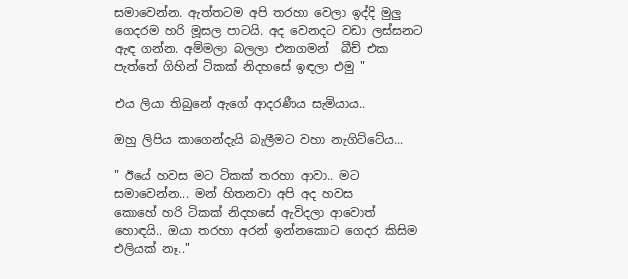සමාවෙන්න. ඇත්තටම අපි තරහා වෙලා ඉද්දි මුලු ගෙදරම හරි මූසල පාටයි. අද වෙනදට වඩා ලස්සනට ඇඳ ගන්න. අම්මලා බලලා එනගමන්  බීච් එක පැත්තේ ගිහින් ටිකක් නිදහසේ ඉඳලා එමු "

එය ලියා තිබුනේ ඇගේ ආදරණීය සැමියාය..

ඔහු ලිපිය කාගෙන්දැයි බැලීමට වහා නැගිට්ටේය...

" ඊයේ හවස මට ටිකක් තරහා ආවා.. මට සමාවෙන්න... මන් හිතනවා අපි අද හවස
කොහේ හරි ටිකක් නිදහසේ ඇවිදලා ආවොත් හොඳයි.. ඔයා තරහා අරන් ඉන්නකොට ගෙදර කිසිම එලියක් නෑ.."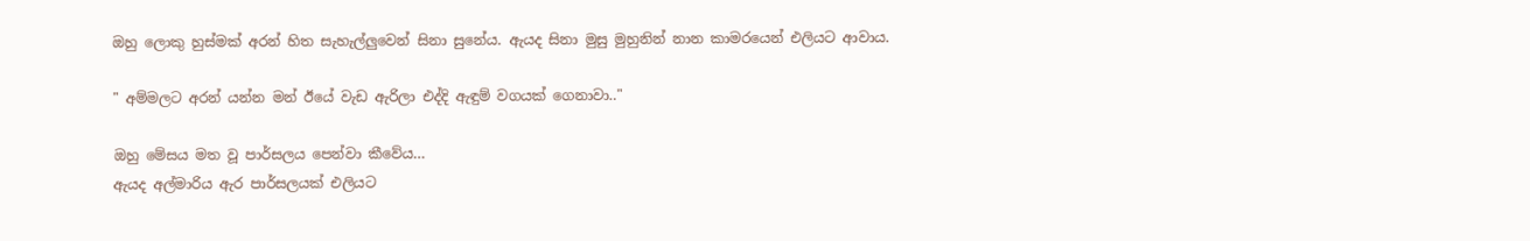ඔහු ලොකු හුස්මක් අරන් හිත සැහැල්ලුවෙන් සිනා සුනේය. ඇයද සිනා මුසු මුහුනින් නාන කාමරයෙන් එලියට ආවාය.

" අම්මලට අරන් යන්න මන් ඊයේ වැඩ ඇරිලා එද්දි ඇඳුම් වගයක් ගෙනාවා.."

ඔහු මේසය මත වූ පාර්සලය පෙන්වා කීවේය...
ඇයද අල්මාරිය ඇර පාර්සලයක් එලියට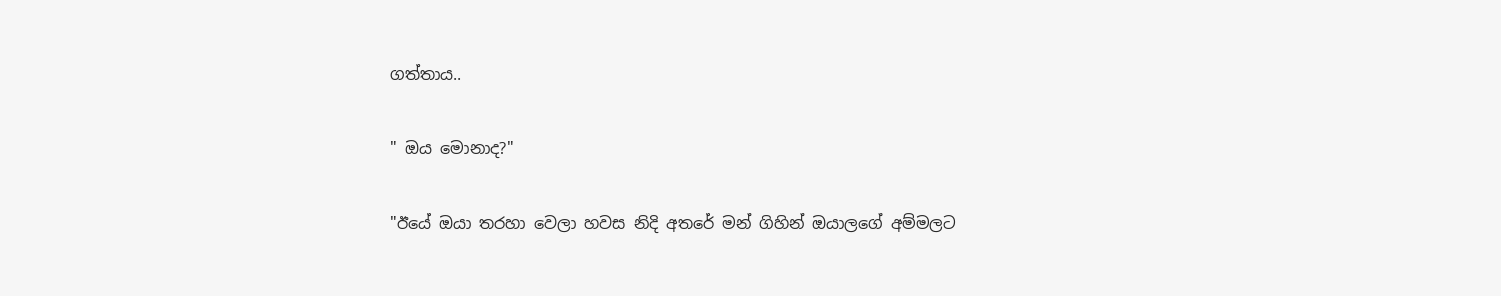ගත්තාය..

" ඔය මොනාද?"

"ඊයේ ඔයා තරහා වෙලා හවස නිදි අතරේ මන් ගිහින් ඔයාලගේ අම්මලට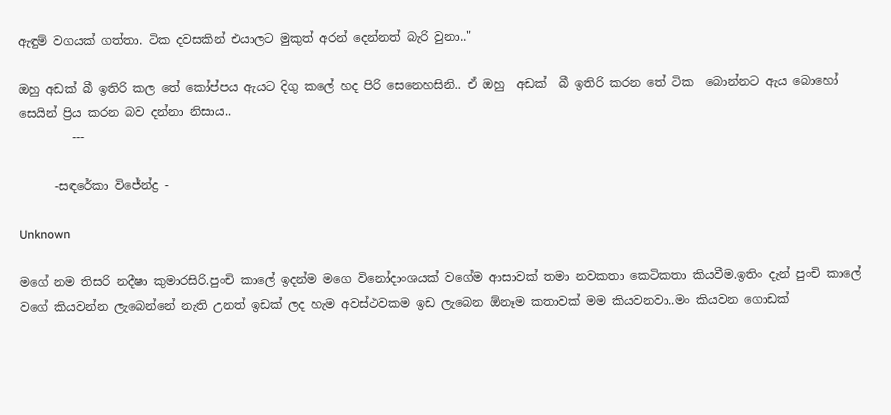ඇඳුම් වගයක් ගත්තා. ටික දවසකින් එයාලට මුකුත් අරන් දෙන්නත් බැරි වුනා.."

ඔහු අඩක් බී ඉතිරි කල තේ කෝප්පය ඇයට දිගු කලේ හද පිරි සෙනෙහසිනි.. ඒ ඔහු  අඩක්  බී ඉතිරි කරන තේ ටික  බොන්නට ඇය බොහෝ සෙයින් ප්‍රිය කරන බව දන්නා නිසාය..
         ---

      -සඳරේකා විජේන්ද්‍ර -

Unknown

මගේ නම තිසරි නදීෂා කුමාරසිරි.පුංචි කාලේ ඉදන්ම මගෙ විනෝදාංශයක් වගේම ආසාවක් තමා නවකතා කෙටිකතා කියවීම.ඉතිං දැන් පුංචි කාලේ වගේ කියවන්න ලැබෙන්නේ නැති උනත් ඉඩක් ලද හැම අවස්ථවකම ඉඩ ලැබෙන ඕනෑම කතාවක් මම කියවනවා..මං කියවන ගොඩක්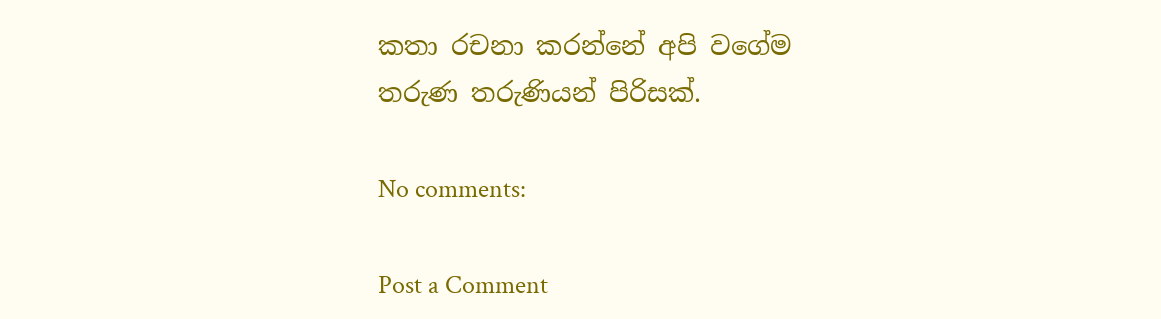කතා රචනා කරන්නේ අපි වගේම තරුණ තරුණියන් පිරිසක්.

No comments:

Post a Comment